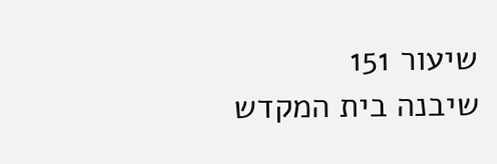שיעור 151
שיבנה בית המקדש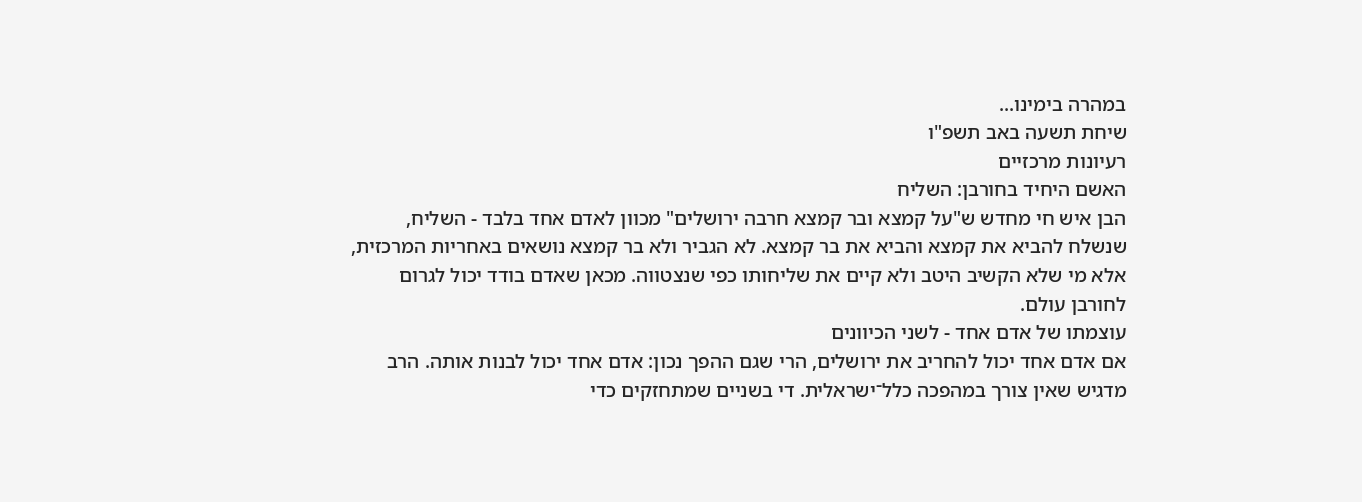במהרה בימינו...
שיחת תשעה באב תשפ"ו
רעיונות מרכזיים
האשם היחיד בחורבן: השליח
הבן איש חי מחדש ש"על קמצא ובר קמצא חרבה ירושלים" מכוון לאדם אחד בלבד - השליח, שנשלח להביא את קמצא והביא את בר קמצא. לא הגביר ולא בר קמצא נושאים באחריות המרכזית, אלא מי שלא הקשיב היטב ולא קיים את שליחותו כפי שנצטווה. מכאן שאדם בודד יכול לגרום לחורבן עולם.
עוצמתו של אדם אחד - לשני הכיוונים
אם אדם אחד יכול להחריב את ירושלים, הרי שגם ההפך נכון: אדם אחד יכול לבנות אותה. הרב מדגיש שאין צורך במהפכה כלל־ישראלית. די בשניים שמתחזקים כדי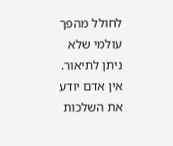לחולל מהפך עולמי שלא ניתן לתיאור.
אין אדם יודע את השלכות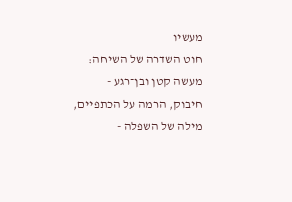מעשיו
חוט השדרה של השיחה: מעשה קטן ובן־רגע - חיבוק, הרמה על הכתפיים, מילה של השפלה -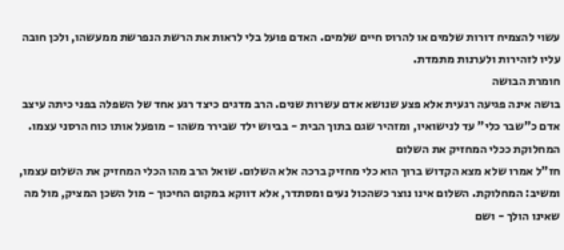עשוי להצמיח דורות שלמים או להרוס חיים שלמים. האדם פועל בלי לראות את הרשת הנפרשת ממעשהו, ולכן חובה עליו לזהירות ולערנות מתמדת.
חומרת הבושה
בושה אינה פגיעה רגעית אלא פצע שנושא אדם עשרות שנים. הרב מדגים כיצד רגע אחד של השפלה בפני כיתה עיצב אדם כ"שבר כלי" עד לנישואיו, ומזהיר שגם בתוך הבית - בביוש ילד שבירר משהו - מופעל אותו כוח הרסני עצמו.
המחלוקת ככלי המחזיק את השלום
חז"ל אמרו שלא מצא הקדוש ברוך הוא כלי מחזיק ברכה אלא השלום. שואל הרב מהו הכלי המחזיק את השלום עצמו, ומשיב: המחלוקת. השלום אינו נוצר כשהכול נעים ומסתדר, אלא דווקא במקום החיכוך - מול השכן המציק, מול מה שאינו הולך - ושם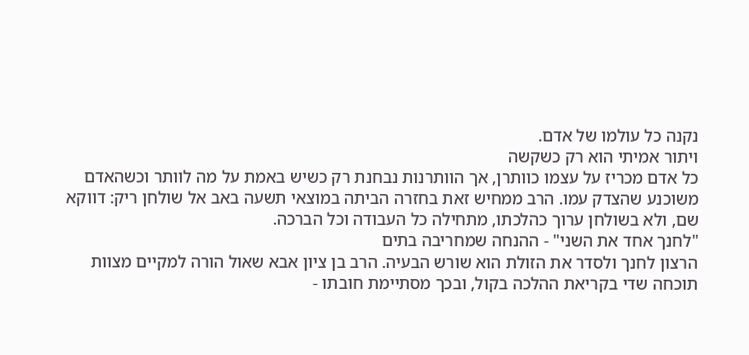נקנה כל עולמו של אדם.
ויתור אמיתי הוא רק כשקשה
כל אדם מכריז על עצמו כוותרן, אך הוותרנות נבחנת רק כשיש באמת על מה לוותר וכשהאדם משוכנע שהצדק עמו. הרב ממחיש זאת בחזרה הביתה במוצאי תשעה באב אל שולחן ריק: דווקא שם, ולא בשולחן ערוך כהלכתו, מתחילה כל העבודה וכל הברכה.
"לחנך אחד את השני" - ההנחה שמחריבה בתים
הרצון לחנך ולסדר את הזולת הוא שורש הבעיה. הרב בן ציון אבא שאול הורה למקיים מצוות תוכחה שדי בקריאת ההלכה בקול, ובכך מסתיימת חובתו -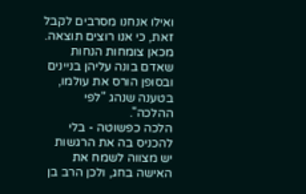ואילו אנחנו מסרבים לקבל זאת, כי אנו רוצים תוצאה. מכאן צומחות הנחות שאדם בונה עליהן בניינים ובסופן הורס את עולמו, בטענה שנהג "לפי ההלכה".
הלכה כפשוטה - בלי להכניס בה את הרגשות
יש מצווה לשמח את האישה בחג, ולכן הרב בן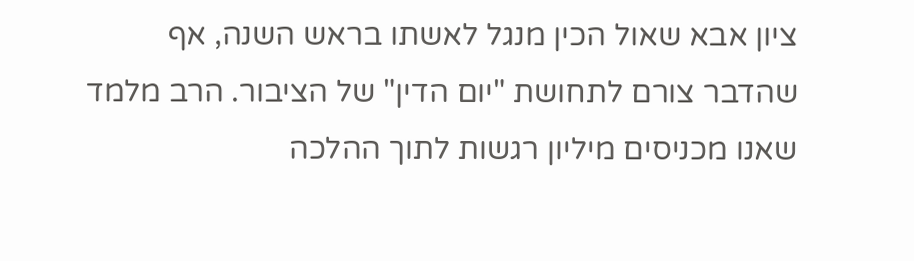ציון אבא שאול הכין מנגל לאשתו בראש השנה, אף שהדבר צורם לתחושת "יום הדין" של הציבור. הרב מלמד שאנו מכניסים מיליון רגשות לתוך ההלכה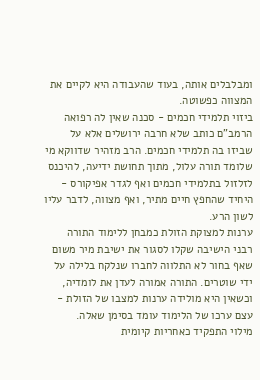ומבלבלים אותה, בעוד שהעבודה היא לקיים את המצווה כפשוטה.
ביזוי תלמידי חכמים - סכנה שאין לה רפואה
הרמב"ם כותב שלא חרבה ירושלים אלא על שביזו בה תלמידי חכמים. הרב מזהיר שדווקא מי שלומד תורה עלול, מתוך תחושת ידיעה, להיכנס לזלזול בתלמידי חכמים ואף לגדר אפיקורס - היחיד שהחפץ חיים מתיר, ואף מצווה, לדבר עליו לשון הרע.
ערנות למצוקת הזולת כמבחן ללימוד התורה
רבני הישיבה שקלו לסגור את ישיבת מיר משום שאף בחור לא התלווה לחברו שנלקח בלילה על ידי שוטרים. התורה אמורה לעדן את לומדיה, וכשאין היא מולידה ערנות למצבו של הזולת - עצם ערכו של הלימוד עומד בסימן שאלה.
מילוי התפקיד כאחריות קיומית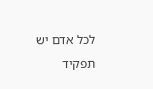לכל אדם יש תפקיד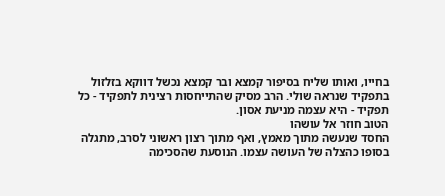בחייו, ואותו שליח בסיפור קמצא ובר קמצא נכשל דווקא בזלזול בתפקיד שנראה שולי. הרב מסיק שהתייחסות רצינית לתפקיד - כל תפקיד - היא עצמה מניעת אסון.
הטוב חוזר אל עושהו
החסד שנעשה מתוך מאמץ, ואף מתוך רצון ראשוני לסרב, מתגלה בסופו כהצלה של העושה עצמו. הנוסעת שהסכימה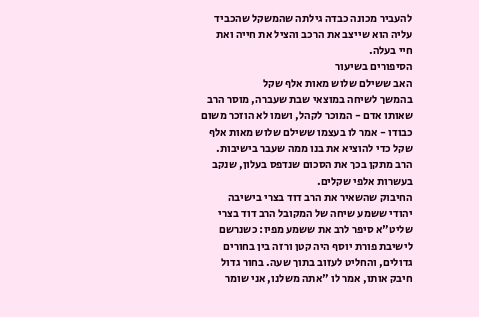להעביר מכונה כבדה גילתה שהמשקל שהכביד עליה הוא שייצב את הרכב והציל את חייה ואת חיי בעלה.
הסיפורים בשיעור
האב ששילם שלוש מאות אלף שקל
בהמשך לשיחה במוצאי שבת שעברה, מוסר הרב שאותו אדם - המוכר לקהל, ושמו לא הוזכר משום כבודו - אמר לו בעצמו ששילם שלוש מאות אלף שקל כדי להוציא את בנו ממה שעבר בישיבות. הרב מתקן בכך את הסכום שנדפס בעלון, שנקב בעשרות אלפי שקלים.
החיבוק שהשאיר את הרב דוד בצרי בישיבה
יהודי ששמע שיחה של המקובל הרב דוד בצרי שליט"א סיפר לרב את ששמע מפיו: כשנרשם לישיבת פורת יוסף היה קטן ורזה בין בחורים גדולים, והחליט לעזוב בתוך שעה. בחור גדול חיבק אותו, אמר לו "אתה משלנו, אני שומר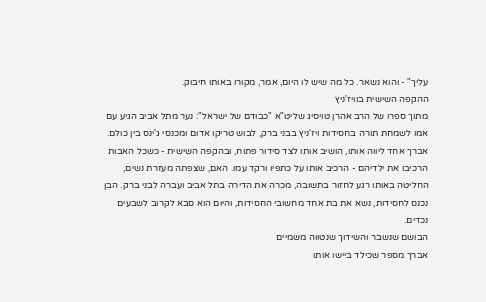עליך" - והוא נשאר. כל מה שיש לו היום, אמר, מקורו באותו חיבוק.
ההקפה השישית בוויז'ניץ
מתוך ספרו של הרב אהרן טויסיג שליט"א "כבודם של ישראל": נער מתל אביב הגיע עם אמו לשמחת תורה בחסידות ויז'ניץ בבני ברק, לבוש טריקו אדום ומכנסי ג'ינס בין כולם. אברך אחד ליווה אותו, הושיב אותו לצד סידור פתוח, ובהקפה השישית - כשכל האבות הרכיבו את ילדיהם - הרכיב אותו על כתפיו ורקד עמו. האם, שצפתה מעזרת נשים, החליטה באותו רגע לחזור בתשובה, מכרה את הדירה בתל אביב ועברה לבני ברק. הבן נכנס לחסידות, נשא את בת אחד מחשובי החסידות, והיום הוא סבא לקרוב לשבעים נכדים.
הבושם שנשבר והשידוך שנטווה משמיים
אברך מספר שכילד ביישו אותו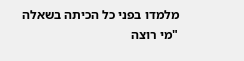מלמדו בפני כל הכיתה בשאלה "מי רוצה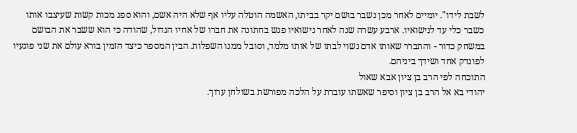לשבת לידו". יומיים לאחר מכן נשבר בושם יקר בביתו, האשמה הוטלה עליו אף שלא היה אשם, והוא ספג מכות קשות שעיצבו אותו כשבר כלי עד לנישואיו. ארבע עשרה שנה לאחר נישואיו פגש בחתונה את חברו של אחיו הגדול, שהודה כי הוא ששבר את הבושם במשחק כדור - והתברר שאותו אדם נשוי לבתו של אותו מלמד, וסובל ממנו השפלות. הבין המספר כיצד הזמין בורא עולם את שני פוגעיו לפונדק אחד ושידך ביניהם.
התוכחה לפי הרב בן ציון אבא שאול
יהודי בא אל הרב בן ציון וסיפר שאשתו עוברת על הלכה מפורשת בשולחן ערוך.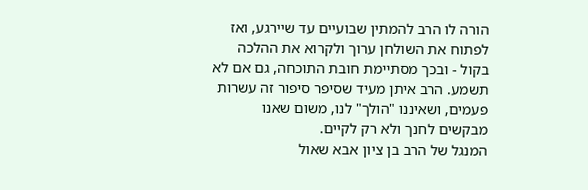הורה לו הרב להמתין שבועיים עד שיירגע, ואז לפתוח את השולחן ערוך ולקרוא את ההלכה בקול - ובכך מסתיימת חובת התוכחה, גם אם לא תשמע. הרב איתן מעיד שסיפר סיפור זה עשרות פעמים, ושאיננו "הולך" לנו, משום שאנו מבקשים לחנך ולא רק לקיים.
המנגל של הרב בן ציון אבא שאול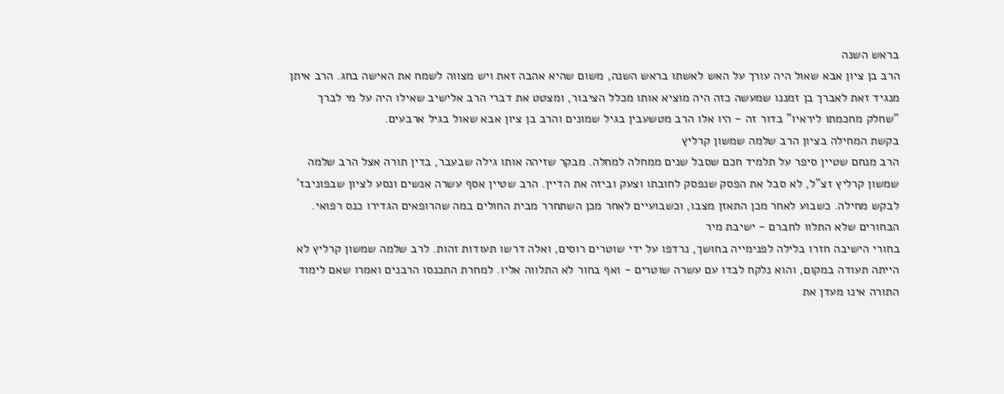בראש השנה
הרב בן ציון אבא שאול היה עורך על האש לאשתו בראש השנה, משום שהיא אהבה זאת ויש מצווה לשמח את האישה בחג. הרב איתן מנגיד זאת לאברך בן זמננו שמעשה כזה היה מוציא אותו מכלל הציבור, ומצטט את דברי הרב אלישיב שאילו היה על מי לברך "שחלק מחכמתו ליראיו" בדור זה - היו אלו הרב מטשעבין בגיל שמונים והרב בן ציון אבא שאול בגיל ארבעים.
בקשת המחילה בציון הרב שלמה שמשון קרליץ
הרב מנחם שטיין סיפר על תלמיד חכם שסבל שנים ממחלה למחלה. מבקר שזיהה אותו גילה שבעבר, בדין תורה אצל הרב שלמה שמשון קרליץ זצ"ל, לא סבל את הפסק שנפסק לחובתו וצעק וביזה את הדיין. הרב שטיין אסף עשרה אנשים ונסע לציון שבפוניבז' לבקש מחילה. כשבוע לאחר מכן התאזן מצבו, וכשבועיים לאחר מכן השתחרר מבית החולים במה שהרופאים הגדירו כנס רפואי.
הבחורים שלא התלוו לחברם - ישיבת מיר
בחורי הישיבה חזרו בלילה לפנימייה בחושך, נרדפו על ידי שוטרים רוסים, ואלה דרשו תעודות זהות. לרב שלמה שמשון קרליץ לא הייתה תעודה במקום, והוא נלקח לבדו עם עשרה שוטרים - ואף בחור לא התלווה אליו. למחרת התכנסו הרבנים ואמרו שאם לימוד התורה אינו מעדן את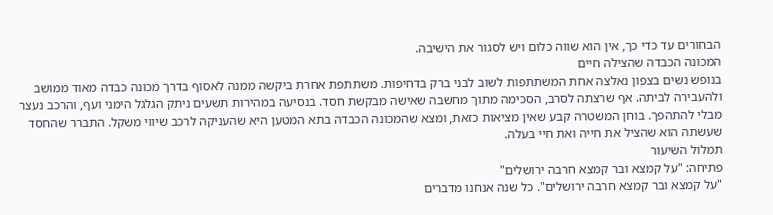הבחורים עד כדי כך, אין הוא שווה כלום ויש לסגור את הישיבה.
המכונה הכבדה שהצילה חיים
בנופש נשים בצפון נאלצה אחת המשתתפות לשוב לבני ברק בדחיפות. משתתפת אחרת ביקשה ממנה לאסוף בדרך מכונה כבדה מאוד ממושב ולהעבירה לביתה. אף שרצתה לסרב, הסכימה מתוך מחשבה שאישה מבקשת חסד. בנסיעה במהירות תשעים ניתק הגלגל הימני ועף, והרכב נעצר מבלי להתהפך. בוחן המשטרה קבע שאין מציאות כזאת, ומצא שהמכונה הכבדה בתא המטען היא שהעניקה לרכב שיווי משקל. התברר שהחסד שעשתה הוא שהציל את חייה ואת חיי בעלה.
תמלול השיעור
פתיחה: "על קמצא ובר קמצא חרבה ירושלים"
"על קמצא ובר קמצא חרבה ירושלים". כל שנה אנחנו מדברים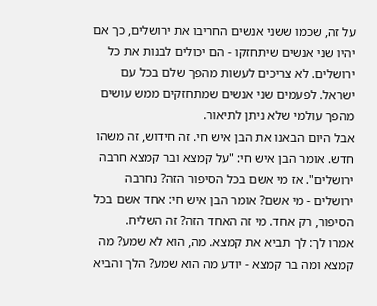על זה, שכמו ששני אנשים החריבו את ירושלים, כך אם יהיו שני אנשים שיתחזקו - הם יכולים לבנות את כל ירושלים. לא צריכים לעשות מהפך שלם בכל עם ישראל. לפעמים שני אנשים שמתחזקים ממש עושים מהפך עולמי שלא ניתן לתיאור.
אבל היום הבאנו את הבן איש חי. זה חידוש, זה משהו חדש. אומר הבן איש חי: "על קמצא ובר קמצא חרבה ירושלים". אז מי אשם בכל הסיפור הזה? נחרבה ירושלים - מי אשם? אומר הבן איש חי: אחד אשם בכל הסיפור, רק אחד. מי זה האחד הזה? זה השליח.
אמרו לך: לך תביא את קמצא. מה, הוא לא שמע? מה קמצא ומה בר קמצא - יודע מה הוא שמע? הלך והביא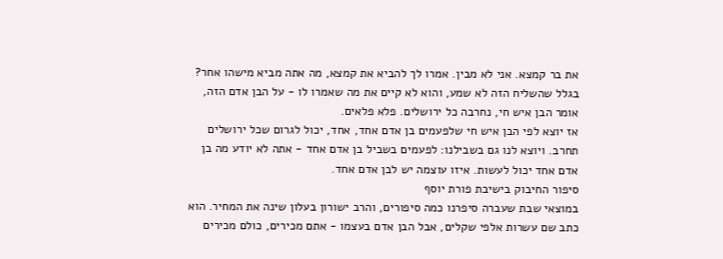את בר קמצא. אני לא מבין. אמרו לך להביא את קמצא, מה אתה מביא מישהו אחר? בגלל שהשליח הזה לא שמע, והוא לא קיים את מה שאמרו לו - על הבן אדם הזה, אומר הבן איש חי, נחרבה כל ירושלים. פלא פלאים.
אז יוצא לפי הבן איש חי שלפעמים בן אדם אחד, אחד, יכול לגרום שכל ירושלים תחרב. ויוצא לנו גם בשבילנו: לפעמים בשביל בן אדם אחד - אתה לא יודע מה בן אדם אחד יכול לעשות. איזו עוצמה יש לבן אדם אחד.
סיפור החיבוק בישיבת פורת יוסף
במוצאי שבת שעברה סיפרנו כמה סיפורים, והרב ישורון בעלון שינה את המחיר. הוא כתב שם עשרות אלפי שקלים, אבל הבן אדם בעצמו - אתם מכירים, כולם מכירים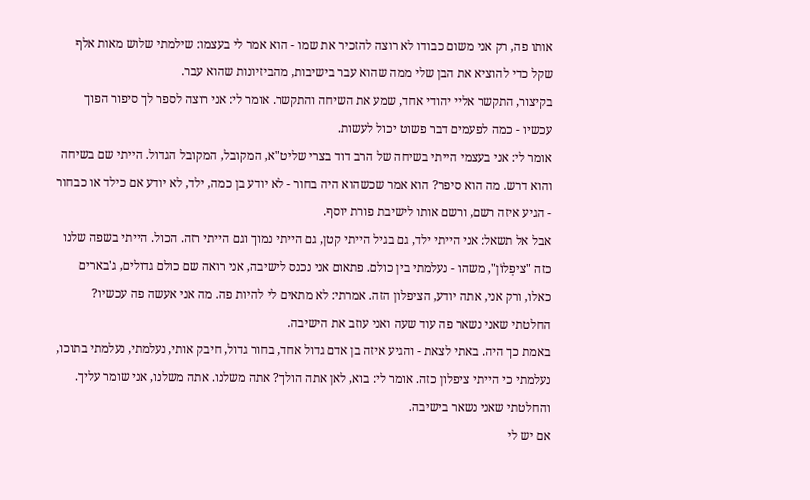אותו פה, רק אני משום כבודו לא רוצה להזכיר את שמו - הוא אמר לי בעצמו: שילמתי שלוש מאות אלף שקל כדי להוציא את הבן שלי ממה שהוא עבר בישיבות, מהביזיונות שהוא עבר.
בקיצור, התקשר אליי יהודי אחד, שמע את השיחה והתקשר. אומר לי: אני רוצה לספר לך סיפור הפוך עכשיו - כמה לפעמים דבר פשוט יכול לעשות.
אומר לי: אני בעצמי הייתי בשיחה של הרב דוד בצרי שליט"א, המקובל, המקובל הגדול. הייתי שם בשיחה והוא דרש. מה הוא סיפר? הוא אמר שכשהוא היה בחור - לא יודע בן כמה, ילד, לא יודע אם כילד או כבחור - הגיע איזה רשם, ורשם אותו לישיבת פורת יוסף.
אבל אל תשאל: אני הייתי ילד, גם בגיל הייתי קטן, גם הייתי נמוך וגם הייתי רזה. הכול. הייתי בשפה שלנו כזה "ציפְלוֹן", משהו - נעלמתי בין כולם. פתאום אני נכנס לישיבה, אני רואה שם כולם גדולים, ג'בארים כאלו, ורק אני, אתה יודע, הציפלון הזה. אמרתי: לא מתאים לי להיות פה. מה אני אעשה פה עכשיו? החלטתי שאני נשאר פה עוד שעה ואני עוזב את הישיבה.
באמת כך היה. באתי לצאת - והגיע איזה בן אדם גדול אחד, בחור גדול, חיבק אותי, נעלמתי, נעלמתי בתוכו, נעלמתי כי הייתי ציפלון כזה. אומר לי: בוא, לאן אתה הולך? אתה משלנו. אתה משלנו, אני שומר עליך. והחלטתי שאני נשאר בישיבה.
אם יש לי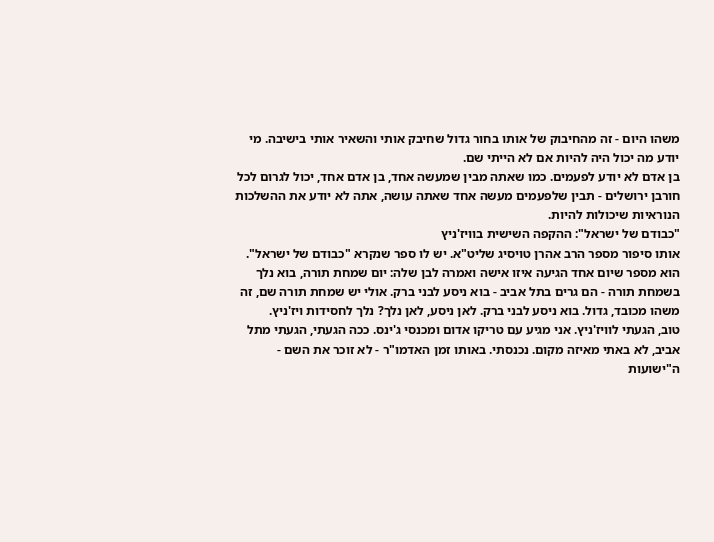משהו היום - זה מהחיבוק של אותו בחור גדול שחיבק אותי והשאיר אותי בישיבה. מי יודע מה יכול היה להיות אם לא הייתי שם.
בן אדם לא יודע לפעמים. כמו שאתה מבין שמעשה אחד, בן אדם אחד, יכול לגרום לכל חורבן ירושלים - תבין שלפעמים מעשה אחד שאתה עושה, אתה לא יודע את ההשלכות הנוראיות שיכולות להיות.
"כבודם של ישראל": ההקפה השישית בוויז'ניץ
אותו סיפור מספר הרב אהרן טויסיג שליט"א. יש לו ספר שנקרא "כבודם של ישראל". הוא מספר שיום אחד הגיעה איזו אישה ואמרה לבן שלה: יום שמחת תורה, בוא נלך בשמחת תורה - הם גרים בתל אביב - בוא ניסע לבני ברק. אולי יש שמחת תורה שם, זה משהו מכובד, גדול. בוא ניסע לבני ברק. לאן ניסע, לאן נלך? נלך לחסידות ויז'ניץ.
טוב, הגעתי לוויז'ניץ. אני מגיע עם טריקו אדום ומכנסי ג'ינס. ככה הגעתי, הגעתי מתל אביב, לא באתי מאיזה מקום. נכנסתי. באותו זמן האדמו"ר - לא זוכר את השם - ה"ישועות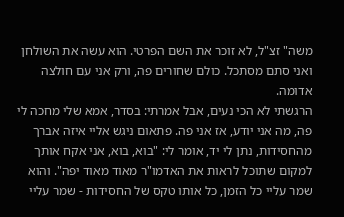משה" זצ"ל, לא זוכר את השם הפרטי. הוא עשה את השולחן ואני סתם מסתכל. כולם שחורים פה, ורק אני עם חולצה אדומה.
הרגשתי לא הכי נעים, אבל אמרתי: בסדר, אמא שלי מחכה לי פה, מה אני יודע, אז אני פה. פתאום ניגש אליי איזה אברך מהחסידות, נתן לי יד, אומר לי: "בוא, בוא, אני אקח אותך למקום שתוכל לראות את האדמו"ר מאוד מאוד יפה". והוא שמר עליי כל הזמן, כל אותו טקס של החסידות - שמר עליי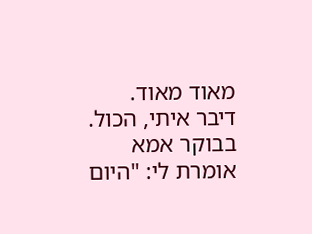מאוד מאוד. דיבר איתי, הכול.
בבוקר אמא אומרת לי: "היום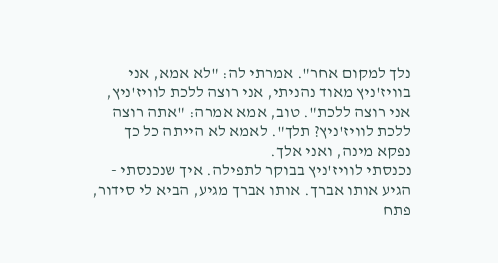נלך למקום אחר". אמרתי לה: "לא אמא, אני בוויז'ניץ מאוד נהניתי, אני רוצה ללכת לוויז'ניץ, אני רוצה ללכת". טוב, אמא אמרה: "אתה רוצה ללכת לוויז'ניץ? תלך". לאמא לא הייתה כל כך נפקא מינה, ואני אלך.
נכנסתי לוויז'ניץ בבוקר לתפילה. איך שנכנסתי - הגיע אותו אברך. אותו אברך מגיע, הביא לי סידור, פתח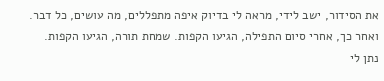את הסידור, ישב לידי, מראה לי בדיוק איפה מתפללים, מה עושים, כל דבר.
ואחר כך, אחרי סיום התפילה, הגיעו הקפות. שמחת תורה, הגיעו הקפות. נתן לי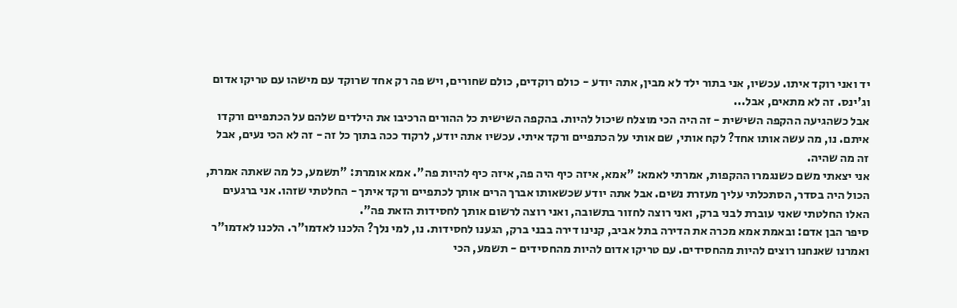יד ואני רוקד איתו. עכשיו, אני בתור ילד לא מבין, אתה יודע - כולם רוקדים, כולם שחורים, ויש פה רק אחד שרוקד עם מישהו עם טריקו אדום וג'ינס. זה לא מתאים, אבל...
אבל כשהגיעה ההקפה השישית - זה היה הכי מוצלח שיכול להיות. בהקפה השישית כל ההורים הרכיבו את הילדים שלהם על הכתפיים ורקדו איתם. נו, מה עשה אותו אחד? לקח אותי, שם אותי על הכתפיים ורקד איתי. עכשיו אתה יודע, לרקוד ככה בתוך כל זה - זה לא הכי נעים, אבל זה מה שהיה.
אני יצאתי משם כשנגמרו ההקפות, אמרתי לאמא: "אמא, איזה כיף היה פה, איזה כיף להיות פה". אמא אומרת: "תשמע, כל מה שאתה אמרת, הכול היה בסדר, הסתכלתי עליך מעזרת נשים. אבל אתה יודע שכשאותו אברך הרים אותך לכתפיים ורקד איתך - החלטתי שזהו. אני ברגעים האלו החלטתי שאני עוברת לבני ברק, ואני רוצה לחזור בתשובה, ואני רוצה לרשום אותך לחסידות הזאת פה".
סיפר הבן אדם: ובאמת אמא מכרה את הדירה בתל אביב, קנינו דירה בבני ברק, הגענו לחסידות. נו, למי נלך? הלכנו לאדמו"ר. הלכנו לאדמו"ר ואמרנו שאנחנו רוצים להיות מהחסידים. עם טריקו אדום להיות מהחסידים - תשמע, הכי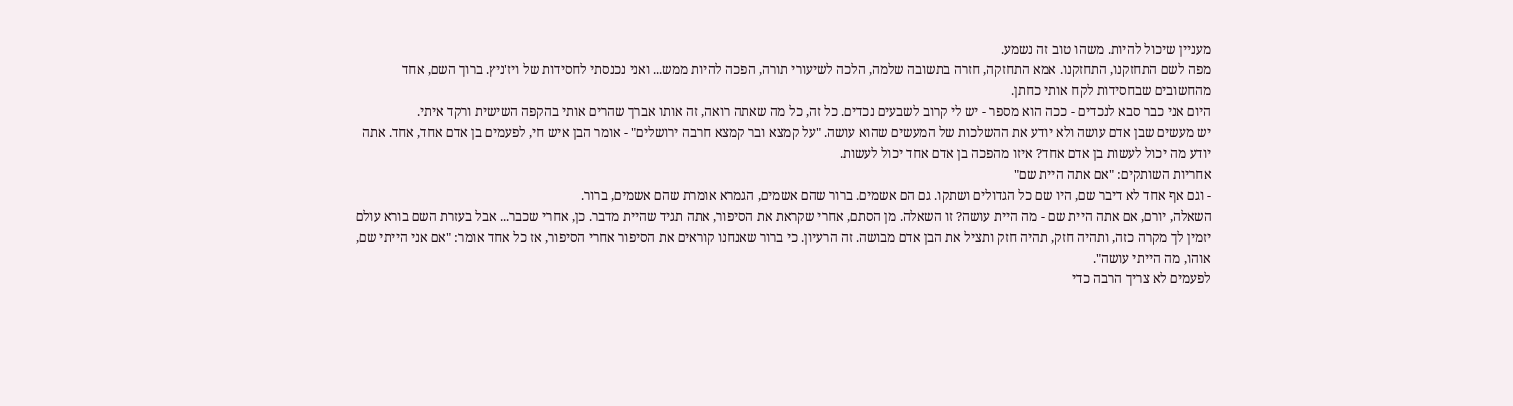מעניין שיכול להיות. משהו טוב זה נשמע.
מפה לשם התחזקנו, התחזקנו. אמא התחזקה, חזרה בתשובה שלמה, הלכה לשיעורי תורה, הפכה להיות ממש... ואני נכנסתי לחסידות של ויז'ניץ. ברוך השם, אחד מהחשובים שבחסידות לקח אותי כחתן.
היום אני כבר סבא לנכדים - ככה הוא מספר - יש לי קרוב לשבעים נכדים. כל זה, כל מה שאתה רואה, זה אותו אברך שהרים אותי בהקפה השישית ורקד איתי.
יש מעשים שבן אדם עושה ולא יודע את ההשלכות של המעשים שהוא עושה. "על קמצא ובר קמצא חרבה ירושלים" - אומר הבן איש חי, לפעמים בן אדם אחד, אחד. אתה יודע מה יכול לעשות בן אדם אחד? איזו מהפכה בן אדם אחד יכול לעשות.
אחריות השותקים: "אם אתה היית שם"
- וגם אף אחד לא דיבר שם, היו שם כל הגדולים ושתקו. גם הם אשמים. ברור שהם אשמים, הגמרא אומרת שהם אשמים, ברור.
השאלה, יורם, אם אתה היית שם - מה היית עושה? זו השאלה. מן הסתם, אחרי שקראת את הסיפור, אתה תגיד שהיית מדבר. כן, אחרי שכבר... אבל בעזרת השם בורא עולם יזמין לך מקרה כזה, ותהיה חזק, תהיה חזק ותציל את הבן אדם מבושה. זה הרעיון. כי ברור שאנחנו קוראים את הסיפור אחרי הסיפור, אז כל אחד אומר: "אם אני הייתי שם, אוהו, מה הייתי עושה".
לפעמים לא צריך הרבה כדי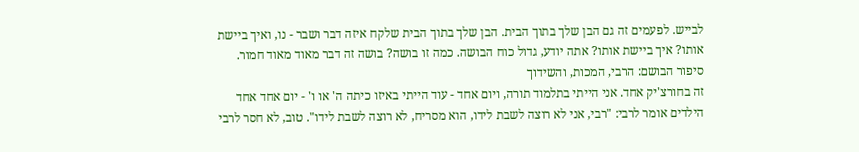לבייש. לפעמים זה גם הבן שלך בתוך הבית. הבן שלך בתוך הבית שלקח איזה דבר ושבר - נו, ואיך ביישת אותו? איך ביישת אותו? אתה יודע, גדול כוח הבושה. כמה זו בושה? בושה זה דבר מאוד מאוד חמור.
סיפור הבושם: הרבי, המכות, והשידוך
זה בחורצ'יק אחד. אני הייתי בתלמוד תורה, ויום אחד - עוד הייתי באיזו כיתה ה' או ו' - יום אחד אחד הילדים אומר לרבי: "רבי, אני לא רוצה לשבת לידו, הוא מסריח, לא רוצה לשבת לידו". טוב, לא חסר לרבי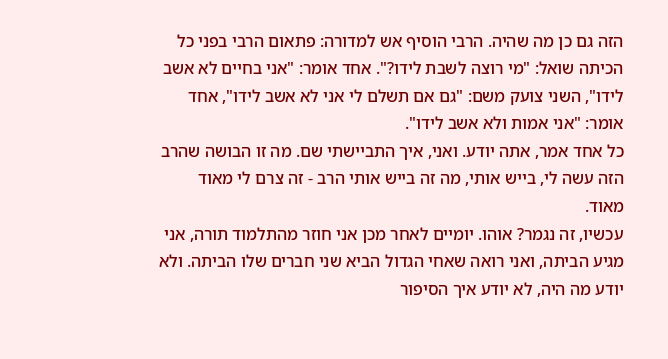הזה גם כן מה שהיה. הרבי הוסיף אש למדורה: פתאום הרבי בפני כל הכיתה שואל: "מי רוצה לשבת לידו?". אחד אומר: "אני בחיים לא אשב לידו", השני צועק משם: "גם אם תשלם לי אני לא אשב לידו", אחד אומר: "אני אמות ולא אשב לידו".
כל אחד אמר, אתה יודע. ואני, איך התביישתי שם. מה זו הבושה שהרב הזה עשה לי, בייש אותי, מה זה בייש אותי הרב - זה צרם לי מאוד מאוד.
עכשיו, זה נגמר? אוהו. יומיים לאחר מכן אני חוזר מהתלמוד תורה, אני מגיע הביתה, ואני רואה שאחי הגדול הביא שני חברים שלו הביתה. ולא יודע מה היה, לא יודע איך הסיפור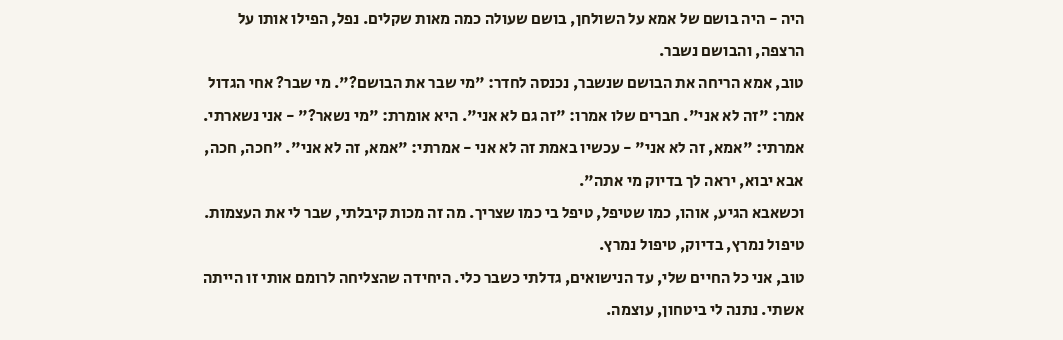היה - היה בושם של אמא על השולחן, בושם שעולה כמה מאות שקלים. נפל, הפילו אותו על הרצפה, והבושם נשבר.
טוב, אמא הריחה את הבושם שנשבר, נכנסה לחדר: "מי שבר את הבושם?". מי שבר? אחי הגדול אמר: "זה לא אני". חברים שלו אמרו: "זה גם לא אני". היא אומרת: "מי נשאר?" - אני נשארתי. אמרתי: "אמא, זה לא אני" - עכשיו באמת זה לא אני - אמרתי: "אמא, זה לא אני". "חכה, חכה, אבא יבוא, יראה לך בדיוק מי אתה".
וכשאבא הגיע, אוהו, כמו שטיפל, טיפל בי כמו שצריך. מה זה מכות קיבלתי, שבר לי את העצמות. טיפול נמרץ, בדיוק, טיפול נמרץ.
טוב, אני כל החיים שלי, עד הנישואים, גדלתי כשבר כלי. היחידה שהצליחה לרומם אותי זו הייתה אשתי. נתנה לי ביטחון, עוצמה.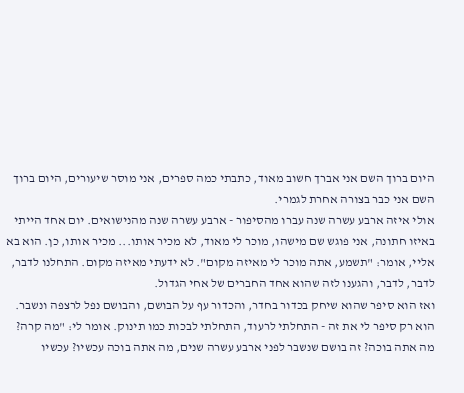היום ברוך השם אני אברך חשוב מאוד, כתבתי כמה ספרים, אני מוסר שיעורים, היום ברוך השם אני כבר בצורה אחרת לגמרי.
אולי איזה ארבע עשרה שנה עברו מהסיפור - ארבע עשרה שנה מהנישואים. יום אחד הייתי באיזו חתונה, אני פוגש שם מישהו, מוכר לי מאוד, לא מכיר אותו... מכיר אותו, כן. הוא בא אליי, אומר: "תשמע, אתה מוכר לי מאיזה מקום". לא ידעתי מאיזה מקום. התחלנו לדבר, לדבר, לדבר, והגענו לזה שהוא אחד החברים של אחי הגדול.
ואז הוא סיפר שהוא שיחק בכדור בחדר, והכדור עף על הבושם, והבושם נפל לרצפה ונשבר.
הוא רק סיפר לי את זה - התחלתי לרעוד, התחלתי לבכות כמו תינוק. אומר לי: "מה קרה? מה אתה בוכה? זה בושם שנשבר לפני ארבע עשרה שנים, מה אתה בוכה עכשיו? עכשיו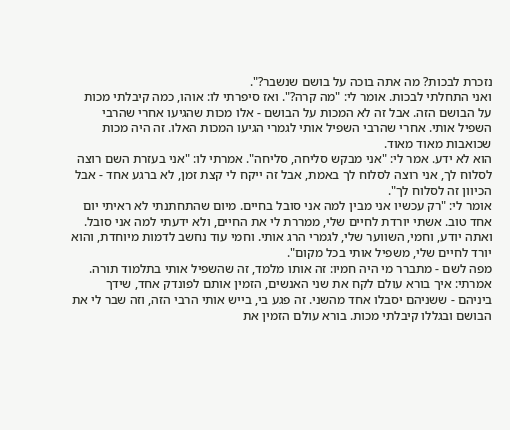נזכרת לבכות? מה אתה בוכה על בושם שנשבר?".
ואני התחלתי לבכות. אומר לי: "מה קרה?". ואז סיפרתי לו: אוהו, כמה קיבלתי מכות על הבושם הזה. אבל זה לא המכות על הבושם - אלו מכות שהגיעו אחרי שהרבי השפיל אותי. אחרי שהרבי השפיל אותי לגמרי הגיעו המכות האלו. זה היה מכות שכואבות מאוד מאוד.
הוא לא ידע. אמר לי: "אני מבקש סליחה, סליחה". אמרתי לו: "אני בעזרת השם רוצה לסלוח לך, אני רוצה לסלוח לך באמת, אבל זה ייקח לי קצת זמן, לא ברגע אחד - אבל הכיוון זה לסלוח לך".
אומר לי: "רק עכשיו אני מבין למה אני סובל בחיים. מיום שהתחתנתי לא ראיתי יום אחד טוב. אשתי יורדת לחיים שלי, ממררת לי את החיים, ולא ידעתי למה אני סובל. ואתה יודע, וחמי, השווער שלי, לגמרי הרג אותי. וחמי עוד נחשב לדמות מיוחדת, והוא יורד לחיים שלי, משפיל אותי בכל מקום".
מפה לשם - מתברר מי היה חמיו: זה אותו מלמד, זה שהשפיל אותי בתלמוד תורה.
אמרתי: איך בורא עולם לקח את שני האנשים, הזמין אותם לפונדק אחד, שידך ביניהם - ששניהם יסבלו אחד מהשני. זה פגע בי, בייש אותי הרבי הזה, וזה שבר לי את הבושם ובגללו קיבלתי מכות. בורא עולם הזמין את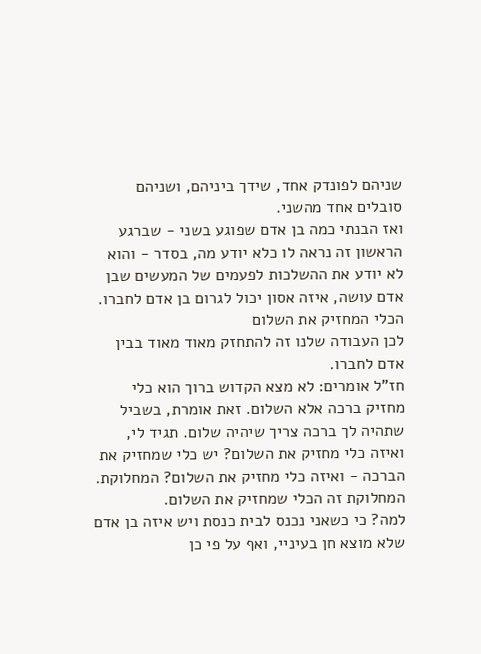שניהם לפונדק אחד, שידך ביניהם, ושניהם סובלים אחד מהשני.
ואז הבנתי כמה בן אדם שפוגע בשני - שברגע הראשון זה נראה לו כלא יודע מה, בסדר - והוא לא יודע את ההשלכות לפעמים של המעשים שבן אדם עושה, איזה אסון יכול לגרום בן אדם לחברו.
הכלי המחזיק את השלום
לכן העבודה שלנו זה להתחזק מאוד מאוד בבין אדם לחברו.
חז"ל אומרים: לא מצא הקדוש ברוך הוא כלי מחזיק ברכה אלא השלום. זאת אומרת, בשביל שתהיה לך ברכה צריך שיהיה שלום. תגיד לי, ואיזה כלי מחזיק את השלום? יש כלי שמחזיק את הברכה - ואיזה כלי מחזיק את השלום? המחלוקת. המחלוקת זה הכלי שמחזיק את השלום.
למה? כי כשאני נכנס לבית כנסת ויש איזה בן אדם שלא מוצא חן בעיניי, ואף על פי כן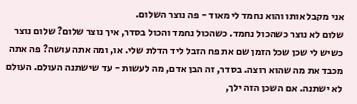אני מקבל אותו והוא נחמד לי מאוד - פה נוצר השלום.
שלום לא נוצר כשהכול נחמד. כשהכול נחמד והכול בסדר, איך נוצר שלום? שלום נוצר כשיש לי שכן שכל הזמן שם את פח הזבל ליד הדלת שלי. או, ומה אתה עושה? פה אתה מכבד את מה שהוא רוצה. בסדר, זה הבן אדם, מה לעשות - עד שישתנה העולם. העולם לא ישתנה. אם השכן הזה ילך,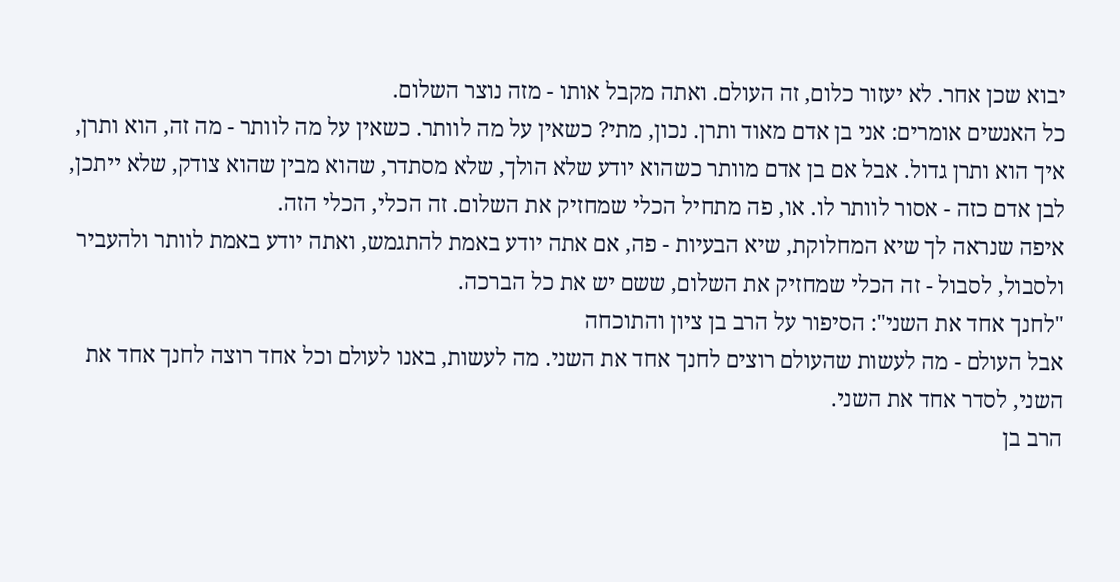יבוא שכן אחר. לא יעזור כלום, זה העולם. ואתה מקבל אותו - מזה נוצר השלום.
כל האנשים אומרים: אני בן אדם מאוד ותרן. נכון, מתי? כשאין על מה לוותר. כשאין על מה לוותר - מה זה, הוא ותרן, איך הוא ותרן גדול. אבל אם בן אדם מוותר כשהוא יודע שלא הולך, שלא מסתדר, שהוא מבין שהוא צודק, שלא ייתכן, לבן אדם כזה - אסור לוותר לו. או, פה מתחיל הכלי שמחזיק את השלום. זה הכלי, הכלי הזה.
איפה שנראה לך שיא המחלוקת, שיא הבעיות - פה, אם אתה יודע באמת להתגמש, ואתה יודע באמת לוותר ולהעביר ולסבול, לסבול - זה הכלי שמחזיק את השלום, ששם יש את כל הברכה.
"לחנך אחד את השני": הסיפור על הרב בן ציון והתוכחה
אבל העולם - מה לעשות שהעולם רוצים לחנך אחד את השני. מה לעשות, באנו לעולם וכל אחד רוצה לחנך אחד את השני, לסדר אחד את השני.
הרב בן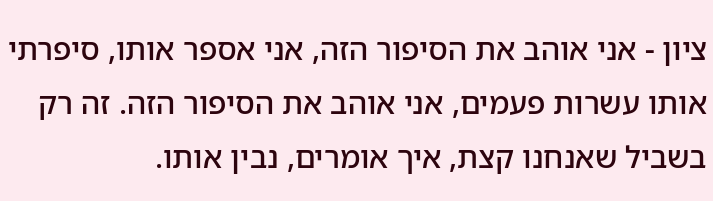ציון - אני אוהב את הסיפור הזה, אני אספר אותו, סיפרתי אותו עשרות פעמים, אני אוהב את הסיפור הזה. זה רק בשביל שאנחנו קצת, איך אומרים, נבין אותו.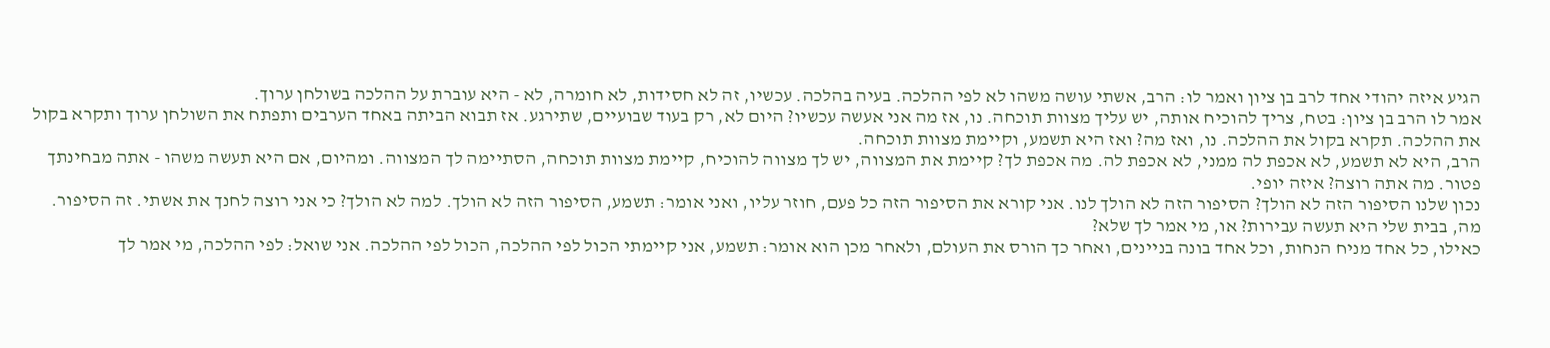הגיע איזה יהודי אחד לרב בן ציון ואמר לו: הרב, אשתי עושה משהו לא לפי ההלכה. בעיה בהלכה. עכשיו, זה לא חסידות, לא חומרה, לא - היא עוברת על ההלכה בשולחן ערוך.
אמר לו הרב בן ציון: בטח, צריך להוכיח אותה, יש עליך מצוות תוכחה. נו, אז מה אני אעשה עכשיו? היום לא, רק בעוד שבועיים, שתירגע. אז תבוא הביתה באחד הערבים ותפתח את השולחן ערוך ותקרא בקול את ההלכה. תקרא בקול את ההלכה. נו, ואז מה? ואז היא תשמע, וקיימת מצוות תוכחה.
הרב, היא לא תשמע, לא אכפת לה ממני, לא אכפת לה. מה אכפת לך? קיימת את המצווה, יש לך מצווה להוכיח, קיימת מצוות תוכחה, הסתיימה לך המצווה. ומהיום, אם היא תעשה משהו - אתה מבחינתך פטור. מה אתה רוצה? איזה יופי.
נכון שלנו הסיפור הזה לא הולך? הסיפור הזה לא הולך לנו. אני קורא את הסיפור הזה כל פעם, חוזר עליו, ואני אומר: תשמע, הסיפור הזה לא הולך. למה לא הולך? כי אני רוצה לחנך את אשתי. זה הסיפור. מה, בבית שלי היא תעשה עבירות? או, מי אמר לך שלא?
כאילו, כל אחד מניח הנחות, וכל אחד בונה בניינים, ואחר כך הורס את העולם, ולאחר מכן הוא אומר: תשמע, אני קיימתי הכול לפי ההלכה, הכול לפי ההלכה. אני שואל: לפי ההלכה, מי אמר לך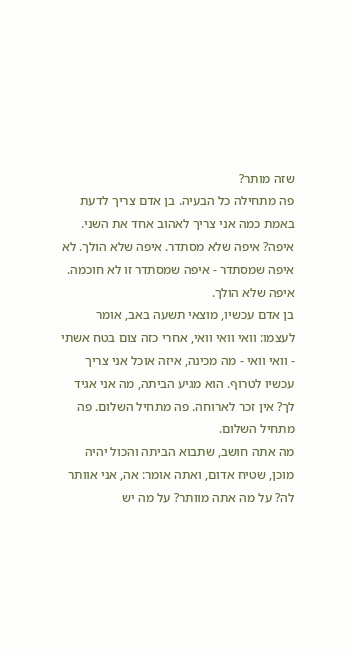שזה מותר?
פה מתחילה כל הבעיה. בן אדם צריך לדעת באמת כמה אני צריך לאהוב אחד את השני. איפה? איפה שלא מסתדר. איפה שלא הולך. לא איפה שמסתדר - איפה שמסתדר זו לא חוכמה. איפה שלא הולך.
בן אדם עכשיו, מוצאי תשעה באב, אומר לעצמו: וואי וואי וואי, אחרי כזה צום בטח אשתי - וואי וואי - מה מכינה, איזה אוכל אני צריך עכשיו לטרוף. הוא מגיע הביתה, מה אני אגיד לך? אין זכר לארוחה. פה מתחיל השלום. פה מתחיל השלום.
מה אתה חושב, שתבוא הביתה והכול יהיה מוכן, שטיח אדום, ואתה אומר: אה, אני אוותר לה? על מה אתה מוותר? על מה יש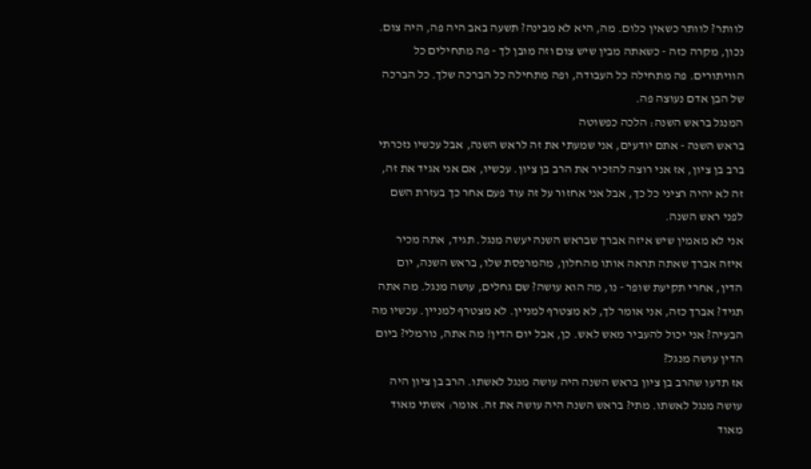לוותר? לוותר כשאין כלום. מה, היא לא מבינה? תשעה באב היה פה, היה צום. נכון, מקרה כזה - כשאתה מבין שיש צום וזה מובן לך - פה מתחילים כל הוויתורים. פה מתחילה כל העבודה, ופה מתחילה כל הברכה שלך. כל הברכה של הבן אדם נעוצה פה.
המנגל בראש השנה: הלכה כפשוטה
בראש השנה - אתם יודעים, אני שמעתי את זה לראש השנה, אבל עכשיו נזכרתי ברב בן ציון, אז אני רוצה להזכיר את הרב בן ציון. עכשיו, אם אני אגיד את זה, זה לא יהיה רציני כל כך, אבל אני אחזור על זה עוד פעם אחר כך בעזרת השם לפני ראש השנה.
אני לא מאמין שיש איזה אברך שבראש השנה יעשה מנגל. תגיד, אתה מכיר איזה אברך שאתה תראה אותו מהחלון, מהמרפסת שלו, בראש השנה, יום הדין, אחרי תקיעת שופר - נו, מה הוא עושה? שם גחלים, עושה מנגל. מה אתה תגיד? אברך כזה, אני אומר לך, לא מצטרף למניין. לא מצטרף למניין. עכשיו מה הבעיה? אני יכול להעביר מאש לאש. כן, אבל יום הדין! מה אתה, נורמלי? ביום הדין עושה מנגל?
אז תדעו שהרב בן ציון בראש השנה היה עושה מנגל לאשתו. הרב בן ציון היה עושה מנגל לאשתו. מתי? בראש השנה היה עושה את זה. אומר: אשתי מאוד מאוד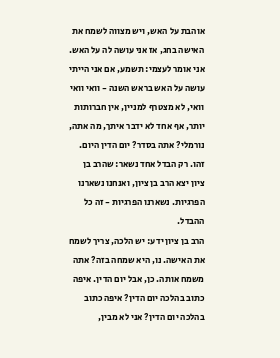אוהבת על האש, ויש מצווה לשמח את האישה בחג, אז אני עושה לה על האש.
אני אומר לעצמי: תשמע, אם אני הייתי עושה על האש בראש השנה - וואי וואי וואי, לא מצטרף למניין, אין חברותות יותר, אף אחד לא ידבר איתך, מה אתה, נורמלי? אתה בסדר? יום הדין היום.
זהו. רק הבדל אחד נשאר: שהרב בן ציון יצא הרב בן ציון, ואנחנו נשארנו הפרגיות. נשארנו הפרגיות - זה כל ההבדל.
הרב בן ציון ידע: יש הלכה, צריך לשמח את האישה. נו, היא שמחה בזה? אתה משמח אותה. כן, אבל יום הדין. איפה כתוב בהלכה יום הדין? איפה כתוב בהלכה יום הדין? אני לא מבין,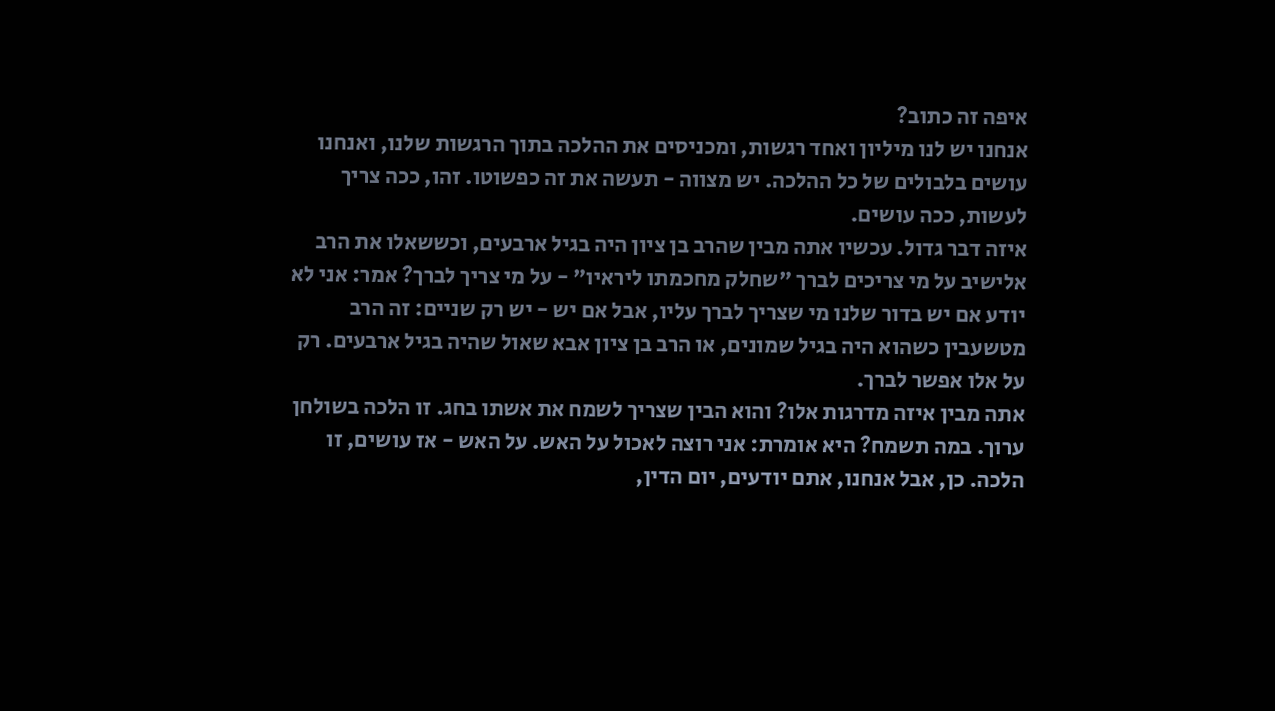איפה זה כתוב?
אנחנו יש לנו מיליון ואחד רגשות, ומכניסים את ההלכה בתוך הרגשות שלנו, ואנחנו עושים בלבולים של כל ההלכה. יש מצווה - תעשה את זה כפשוטו. זהו, ככה צריך לעשות, ככה עושים.
איזה דבר גדול. עכשיו אתה מבין שהרב בן ציון היה בגיל ארבעים, וכששאלו את הרב אלישיב על מי צריכים לברך "שחלק מחכמתו ליראיו" - על מי צריך לברך? אמר: אני לא יודע אם יש בדור שלנו מי שצריך לברך עליו, אבל אם יש - יש רק שניים: זה הרב מטשעבין כשהוא היה בגיל שמונים, או הרב בן ציון אבא שאול שהיה בגיל ארבעים. רק על אלו אפשר לברך.
אתה מבין איזה מדרגות אלו? והוא הבין שצריך לשמח את אשתו בחג. זו הלכה בשולחן ערוך. במה תשמח? היא אומרת: אני רוצה לאכול על האש. על האש - אז עושים, זו הלכה. כן, אבל אנחנו, אתם יודעים, יום הדין,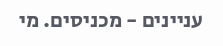עניינים - מכניסים. מי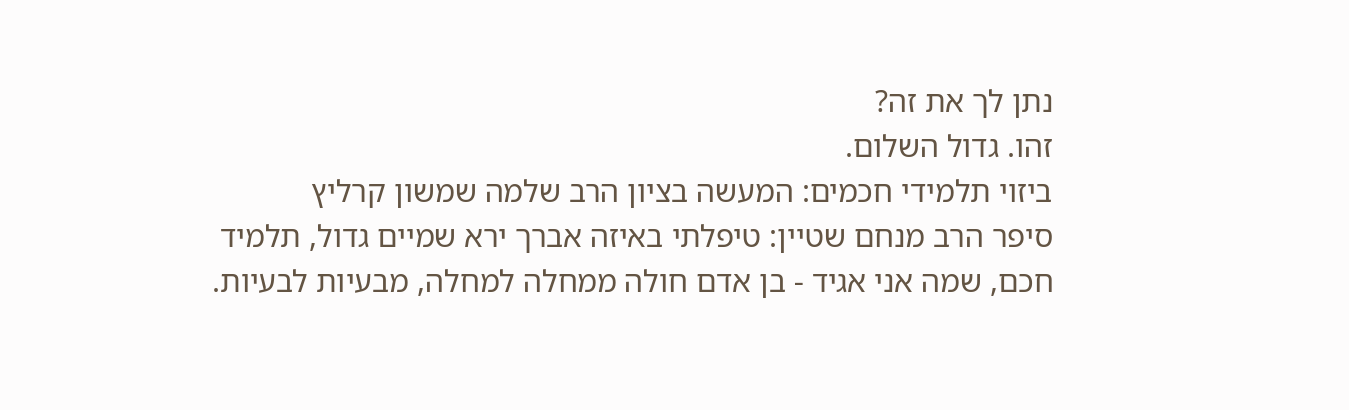נתן לך את זה?
זהו. גדול השלום.
ביזוי תלמידי חכמים: המעשה בציון הרב שלמה שמשון קרליץ
סיפר הרב מנחם שטיין: טיפלתי באיזה אברך ירא שמיים גדול, תלמיד חכם, שמה אני אגיד - בן אדם חולה ממחלה למחלה, מבעיות לבעיות.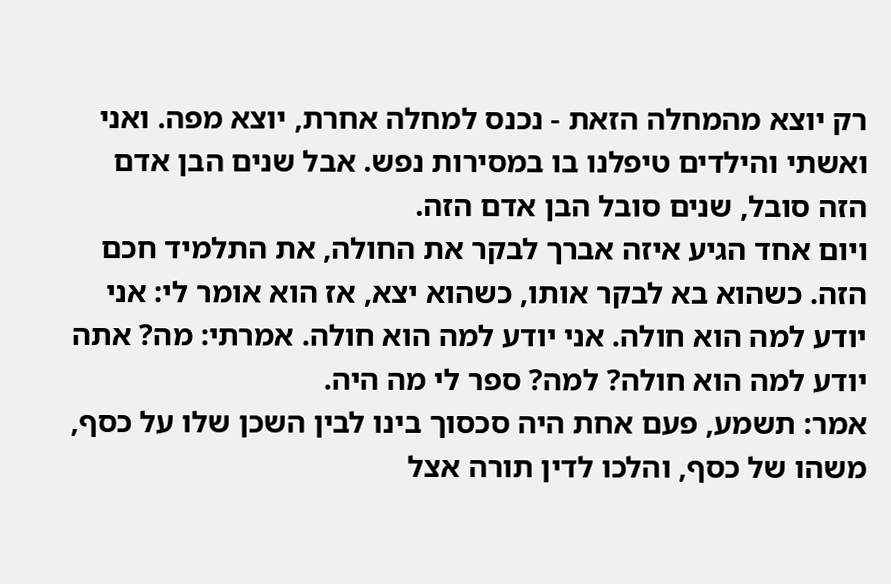רק יוצא מהמחלה הזאת - נכנס למחלה אחרת, יוצא מפה. ואני ואשתי והילדים טיפלנו בו במסירות נפש. אבל שנים הבן אדם הזה סובל, שנים סובל הבן אדם הזה.
ויום אחד הגיע איזה אברך לבקר את החולה, את התלמיד חכם הזה. כשהוא בא לבקר אותו, כשהוא יצא, אז הוא אומר לי: אני יודע למה הוא חולה. אני יודע למה הוא חולה. אמרתי: מה? אתה יודע למה הוא חולה? למה? ספר לי מה היה.
אמר: תשמע, פעם אחת היה סכסוך בינו לבין השכן שלו על כסף, משהו של כסף, והלכו לדין תורה אצל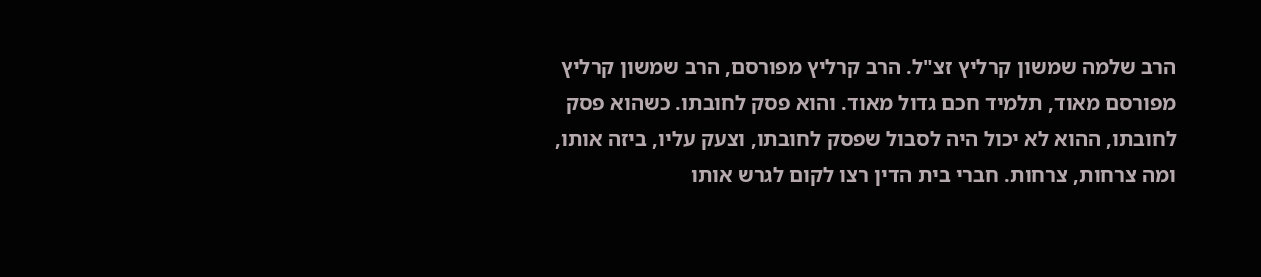הרב שלמה שמשון קרליץ זצ"ל. הרב קרליץ מפורסם, הרב שמשון קרליץ מפורסם מאוד, תלמיד חכם גדול מאוד. והוא פסק לחובתו. כשהוא פסק לחובתו, ההוא לא יכול היה לסבול שפסק לחובתו, וצעק עליו, ביזה אותו, ומה צרחות, צרחות. חברי בית הדין רצו לקום לגרש אותו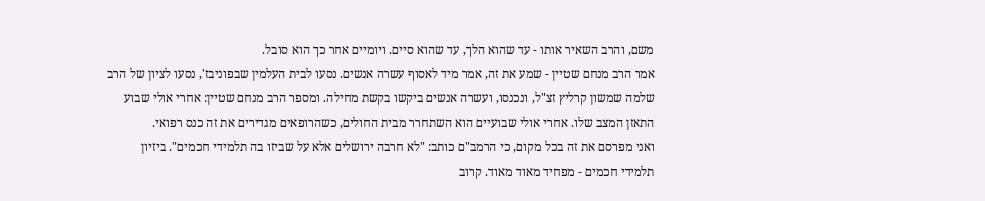משם, והרב השאיר אותו - עד שהוא הלך, עד שהוא סיים. ויומיים אחר כך הוא סובל.
אמר הרב מנחם שטיין - שמע את זה, אמר מיד לאסוף עשרה אנשים. נסעו לבית העלמין שבפוניבז', נסעו לציון של הרב שלמה שמשון קרליץ זצ"ל, ונכנסו, ועשרה אנשים ביקשו בקשת מחילה. ומספר הרב מנחם שטיין: אחרי אולי שבוע התאזן המצב שלו. אחרי אולי שבועיים הוא השתחרר מבית החולים, כשהרופאים מגדירים את זה כנס רפואי.
ואני מפרסם את זה בכל מקום, כי הרמב"ם כותב: "לא חרבה ירושלים אלא על שביזו בה תלמידי חכמים". ביזיון תלמידי חכמים - מפחיד מאוד מאוד. קרוב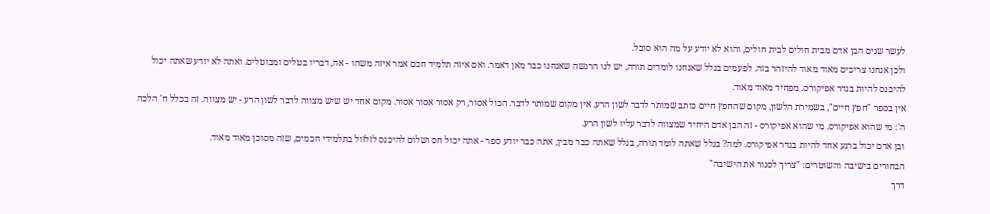לעשר שנים הבן אדם מבית חולים לבית חולים, והוא לא יודע על מה הוא סובל.
ולכן אנחנו צריכים מאוד מאוד להיזהר בזה. לפעמים בגלל שאנחנו לומדים תורה, יש לנו הרגשה שאנחנו כבר מאן דאמר. ואם איזה תלמיד חכם אמר איזה משהו - אה, דבריו בטלים ומבוטלים. ואתה לא יודע שאתה יכול להיכנס להיות בגדר אפיקורס. מפחיד מאוד מאוד.
אין בספר "חפץ חיים", בשמירת הלשון, מקום שהחפץ חיים כותב שמותר לדבר לשון הרע. אין מקום שמותר לדבר. הכול אסור, רק אסור אסור אסור. מקום אחד יש שיש מצווה לדבר לשון הרע - יש מצווה. זה בכלל ח' הלכה ה': מי שהוא אפיקורס. מי שהוא אפיקורס - זה הבן אדם היחיד שמצווה לדבר עליו לשון הרע.
ובן אדם יכול ברגע אחד להיות בגדר אפיקורס. למה? בגלל שאתה לומד תורה, בגלל שאתה כבר מבין, אתה כבר יודע ספר - אתה יכול חס ושלום להיכנס לזלזול בתלמידי חכמים, שזה מסוכן מאוד מאוד.
הבחורים בישיבה והשוטרים: "צריך לסגור את הישיבה"
דרך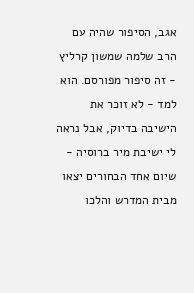אגב, הסיפור שהיה עם הרב שלמה שמשון קרליץ - זה סיפור מפורסם. הוא למד - לא זוכר את הישיבה בדיוק, אבל נראה לי ישיבת מיר ברוסיה - שיום אחד הבחורים יצאו מבית המדרש והלכו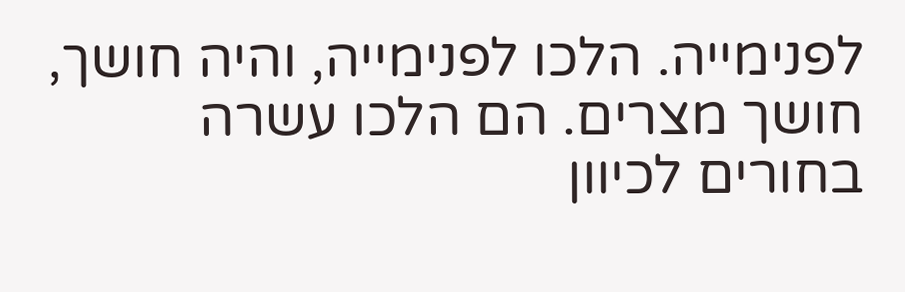לפנימייה. הלכו לפנימייה, והיה חושך, חושך מצרים. הם הלכו עשרה בחורים לכיוון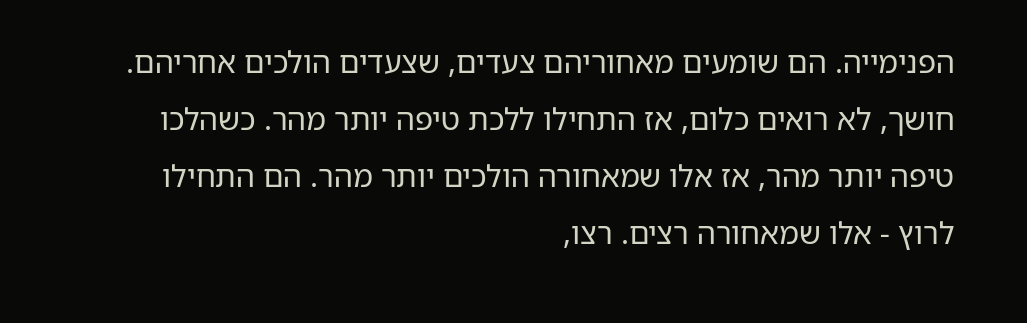הפנימייה. הם שומעים מאחוריהם צעדים, שצעדים הולכים אחריהם.
חושך, לא רואים כלום, אז התחילו ללכת טיפה יותר מהר. כשהלכו טיפה יותר מהר, אז אלו שמאחורה הולכים יותר מהר. הם התחילו לרוץ - אלו שמאחורה רצים. רצו,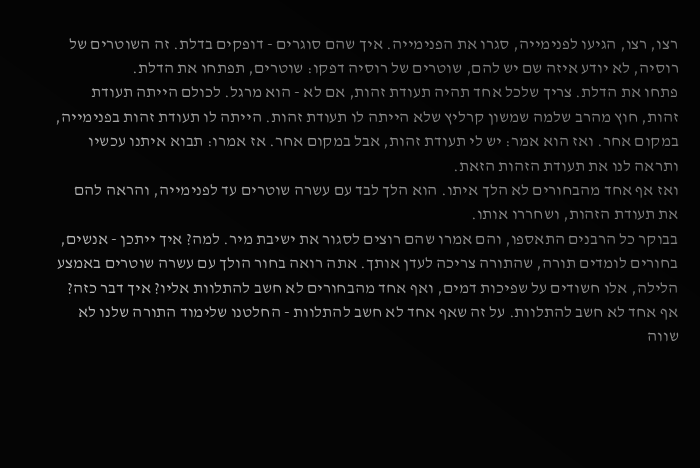רצו, רצו, הגיעו לפנימייה, סגרו את הפנימייה. איך שהם סוגרים - דופקים בדלת. זה השוטרים של רוסיה, לא יודע איזה שם יש להם, שוטרים של רוסיה דפקו: שוטרים, תפתחו את הדלת.
פתחו את הדלת. צריך שלכל אחד תהיה תעודת זהות, אם לא - הוא מרגל. לכולם הייתה תעודת זהות, חוץ מהרב שלמה שמשון קרליץ שלא הייתה לו תעודת זהות. הייתה לו תעודת זהות בפנימייה, במקום אחר. ואז הוא אמר: יש לי תעודת זהות, אבל במקום אחר. אז אמרו: תבוא איתנו עכשיו ותראה לנו את תעודת הזהות הזאת.
ואז אף אחד מהבחורים לא הלך איתו. הוא הלך לבד עם עשרה שוטרים עד לפנימייה, והראה להם את תעודת הזהות, ושחררו אותו.
בבוקר כל הרבנים התאספו, והם אמרו שהם רוצים לסגור את ישיבת מיר. למה? איך ייתכן - אנשים, בחורים לומדים תורה, שהתורה צריכה לעדן אותך. אתה רואה בחור הולך עם עשרה שוטרים באמצע הלילה, אלו חשודים על שפיכות דמים, ואף אחד מהבחורים לא חשב להתלוות אליו? איך דבר כזה? אף אחד לא חשב להתלוות. על זה שאף אחד לא חשב להתלוות - החלטנו שלימוד התורה שלנו לא שווה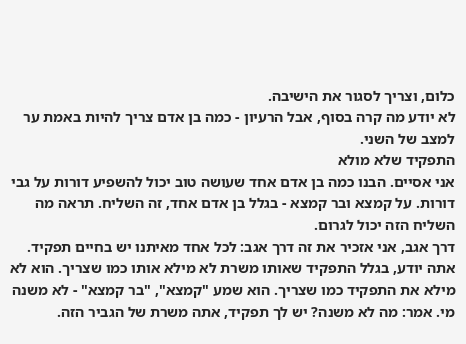כלום, וצריך לסגור את הישיבה.
לא יודע מה קרה בסוף, אבל הרעיון - כמה בן אדם צריך להיות באמת ער למצב של השני.
התפקיד שלא מולא
אני אסיים. הבנו כמה בן אדם אחד שעושה טוב יכול להשפיע דורות על גבי דורות. על קמצא ובר קמצא - בגלל בן אדם אחד, זה השליח. תראה מה השליח הזה יכול לגרום.
דרך אגב, אני אזכיר את זה דרך אגב: לכל אחד מאיתנו יש בחיים תפקיד. אתה יודע, בגלל התפקיד שאותו משרת לא מילא אותו כמו שצריך. הוא לא מילא את התפקיד כמו שצריך. הוא שמע "קמצא", "בר קמצא" - לא משנה מי. אמר: מה לא משנה? יש לך תפקיד, אתה משרת של הגביר הזה.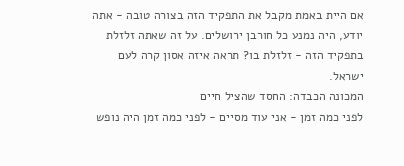אם היית באמת מקבל את התפקיד הזה בצורה טובה - אתה יודע, היה נמנע כל חורבן ירושלים. על זה שאתה זלזלת בתפקיד הזה - זלזלת בו? תראה איזה אסון קרה לעם ישראל.
המכונה הכבדה: החסד שהציל חיים
לפני כמה זמן - אני עוד מסיים - לפני כמה זמן היה נופש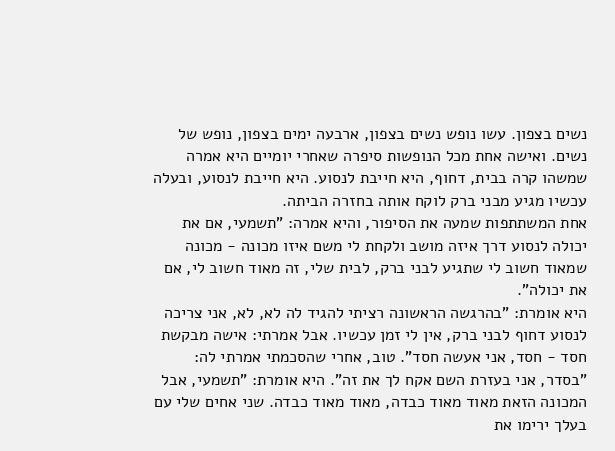נשים בצפון. עשו נופש נשים בצפון, ארבעה ימים בצפון, נופש של נשים. ואישה אחת מכל הנופשות סיפרה שאחרי יומיים היא אמרה שמשהו קרה בבית, דחוף, היא חייבת לנסוע. היא חייבת לנסוע, ובעלה עכשיו מגיע מבני ברק לוקח אותה בחזרה הביתה.
אחת המשתתפות שמעה את הסיפור, והיא אמרה: "תשמעי, אם את יכולה לנסוע דרך איזה מושב ולקחת לי משם איזו מכונה - מכונה שמאוד חשוב לי שתגיע לבני ברק, לבית שלי, זה מאוד חשוב לי, אם את יכולה".
היא אומרת: "בהרגשה הראשונה רציתי להגיד לה לא, לא, אני צריכה לנסוע דחוף לבני ברק, אין לי זמן עכשיו. אבל אמרתי: אישה מבקשת חסד - חסד, אני אעשה חסד". טוב, אחרי שהסכמתי אמרתי לה: "בסדר, אני בעזרת השם אקח לך את זה". היא אומרת: "תשמעי, אבל המכונה הזאת מאוד מאוד כבדה, מאוד מאוד כבדה. שני אחים שלי עם בעלך ירימו את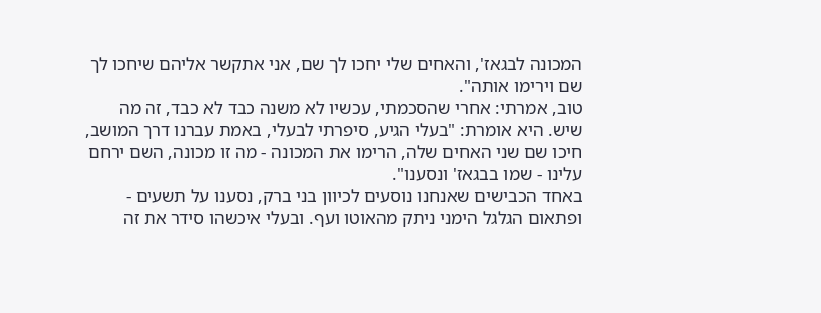המכונה לבגאז', והאחים שלי יחכו לך שם, אני אתקשר אליהם שיחכו לך שם וירימו אותה".
טוב, אמרתי: אחרי שהסכמתי, עכשיו לא משנה כבד לא כבד, זה מה שיש. היא אומרת: "בעלי הגיע, סיפרתי לבעלי, באמת עברנו דרך המושב, חיכו שם שני האחים שלה, הרימו את המכונה - מה זו מכונה, השם ירחם עלינו - שמו בבגאז' ונסענו".
באחד הכבישים שאנחנו נוסעים לכיוון בני ברק, נסענו על תשעים - ופתאום הגלגל הימני ניתק מהאוטו ועף. ובעלי איכשהו סידר את זה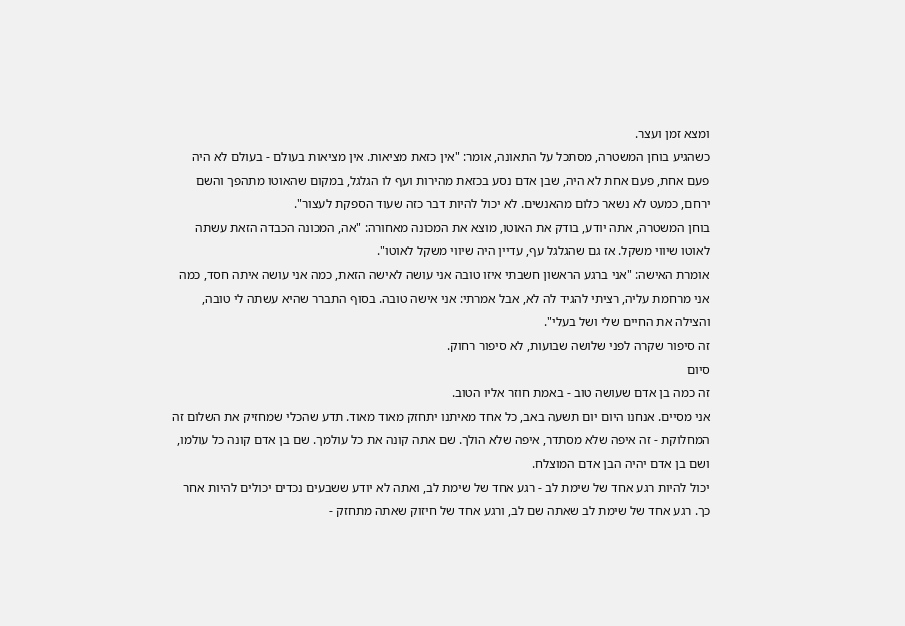ומצא זמן ועצר.
כשהגיע בוחן המשטרה, מסתכל על התאונה, אומר: "אין כזאת מציאות. אין מציאות בעולם - בעולם לא היה פעם אחת, פעם אחת לא היה, שבן אדם נסע בכזאת מהירות ועף לו הגלגל, במקום שהאוטו מתהפך והשם ירחם, כמעט לא נשאר כלום מהאנשים. לא יכול להיות דבר כזה שעוד הספקת לעצור".
בוחן המשטרה, אתה יודע, בודק את האוטו, מוצא את המכונה מאחורה: "אה, המכונה הכבדה הזאת עשתה לאוטו שיווי משקל. אז גם שהגלגל עף, עדיין היה שיווי משקל לאוטו".
אומרת האישה: "אני ברגע הראשון חשבתי איזו טובה אני עושה לאישה הזאת, כמה אני עושה איתה חסד, כמה אני מרחמת עליה, רציתי להגיד לה לא, אבל אמרתי: אני אישה טובה. בסוף התברר שהיא עשתה לי טובה, והצילה את החיים שלי ושל בעלי".
זה סיפור שקרה לפני שלושה שבועות, לא סיפור רחוק.
סיום
זה כמה בן אדם שעושה טוב - באמת חוזר אליו הטוב.
אני מסיים. אנחנו היום יום תשעה באב, כל אחד מאיתנו יתחזק מאוד מאוד. תדע שהכלי שמחזיק את השלום זה המחלוקת - זה איפה שלא מסתדר, איפה שלא הולך. שם אתה קונה את כל עולמך. שם בן אדם קונה כל עולמו, ושם בן אדם יהיה הבן אדם המוצלח.
יכול להיות רגע אחד של שימת לב - רגע אחד של שימת לב, ואתה לא יודע ששבעים נכדים יכולים להיות אחר כך. רגע אחד של שימת לב שאתה שם לב, ורגע אחד של חיזוק שאתה מתחזק -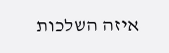איזה השלכות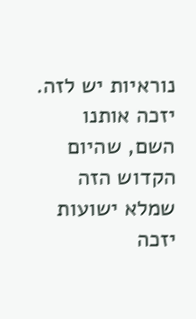נוראיות יש לזה.
יזכה אותנו השם, שהיום הקדוש הזה שמלא ישועות יזכה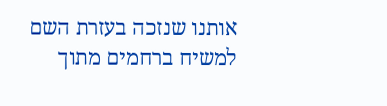אותנו שנזכה בעזרת השם למשיח ברחמים מתוך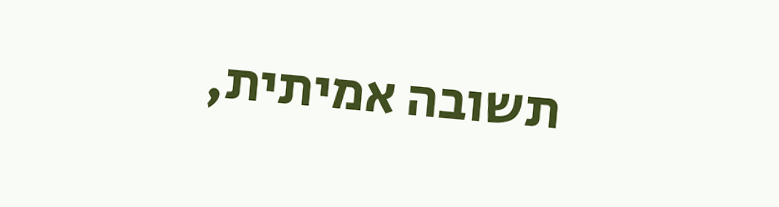תשובה אמיתית,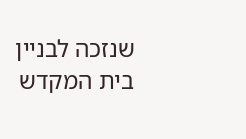שנזכה לבניין בית המקדש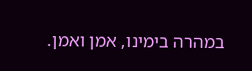במהרה בימינו, אמן ואמן.